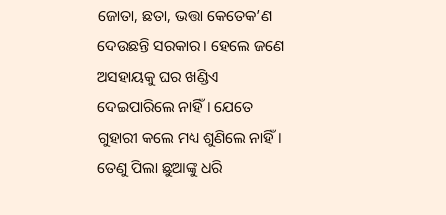ଜୋତା, ଛତା, ଭତ୍ତା କେତେକ’ଣ ଦେଉଛନ୍ତି ସରକାର। ହେଲେ ଜଣେ ଅସହାୟକୁ ଘର ଖଣ୍ଡିଏ ଦେଇପାରିଲେ ନାହିଁ। ଯେତେ ଗୁହାରୀ କଲେ ମଧ୍ୟ ଶୁଣିଲେ ନାହିଁ। ତେଣୁ ପିଲା ଛୁଆଙ୍କୁ ଧରି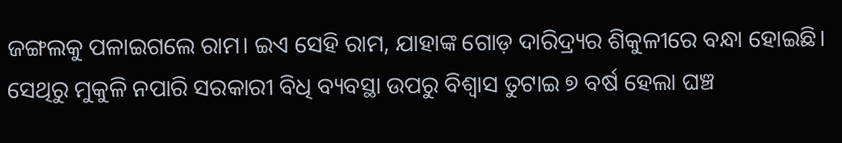ଜଙ୍ଗଲକୁ ପଳାଇଗଲେ ରାମ। ଇଏ ସେହି ରାମ, ଯାହାଙ୍କ ଗୋଡ଼ ଦାରିଦ୍ର୍ୟର ଶିକୁଳୀରେ ବନ୍ଧା ହୋଇଛି। ସେଥିରୁ ମୁକୁଳି ନପାରି ସରକାରୀ ବିଧି ବ୍ୟବସ୍ଥା ଉପରୁ ବିଶ୍ୱାସ ତୁଟାଇ ୭ ବର୍ଷ ହେଲା ଘଞ୍ଚ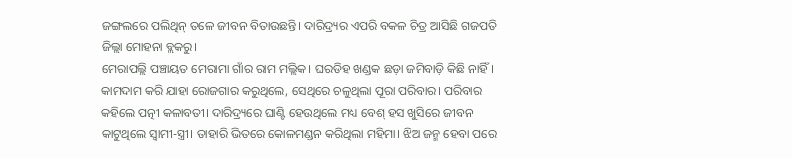ଜଙ୍ଗଲରେ ପଲିଥିନ୍ ତଳେ ଜୀବନ ବିତାଉଛନ୍ତି। ଦାରିଦ୍ର୍ୟର ଏପରି ବକଳ ଚିତ୍ର ଆସିଛି ଗଜପତି ଜିଲ୍ଲା ମୋହନା ବ୍ଲକରୁ।
ମେରାପଲ୍ଲି ପଞ୍ଚାୟତ ମେରାମା ଗାଁର ରାମ ମଲ୍ଲିକ। ଘରଡିହ ଖଣ୍ଡକ ଛଡ଼ା ଜମିବାଡ଼ି କିଛି ନାହିଁ। କାମଦାମ କରି ଯାହା ରୋଜଗାର କରୁଥିଲେ, ସେଥିରେ ଚଳୁଥିଲା ପୂରା ପରିବାର। ପରିବାର କହିଲେ ପତ୍ନୀ କଳାବତୀ। ଦାରିଦ୍ର୍ୟରେ ଘାଣ୍ଟି ହେଉଥିଲେ ମଧ୍ୟ ବେଶ୍ ହସ ଖୁସିରେ ଜୀବନ କାଟୁଥିଲେ ସ୍ୱାମୀ-ସ୍ତ୍ରୀ। ତାହାରି ଭିତରେ କୋଳମଣ୍ଡନ କରିଥିଲା ମହିମା। ଝିଅ ଜନ୍ମ ହେବା ପରେ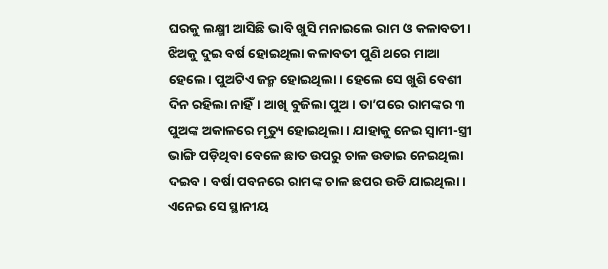ଘରକୁ ଲକ୍ଷ୍ମୀ ଆସିଛି ଭାବି ଖୁସି ମନାଇଲେ ରାମ ଓ କଳାବତୀ।
ଝିଅକୁ ଦୁଇ ବର୍ଷ ହୋଇଥିଲା କଳାବତୀ ପୁଣି ଥରେ ମାଆ ହେଲେ। ପୁଅଟିଏ ଜନ୍ମ ହୋଇଥିଲା। ହେଲେ ସେ ଖୁଶି ବେଶୀ ଦିନ ରହିଲା ନାହିଁ। ଆଖି ବୁଜିଲା ପୁଅ। ତା’ପରେ ରାମଙ୍କର ୩ ପୁଅଙ୍କ ଅକାଳରେ ମୃତ୍ୟୁ ହୋଇଥିଲା। ଯାହାକୁ ନେଇ ସ୍ୱାମୀ-ସ୍ତ୍ରୀ ଭାଙ୍ଗି ପଡ଼ିଥିବା ବେଳେ ଛାତ ଉପରୁ ଚାଳ ଉଡାଇ ନେଇଥିଲା ଦଇବ। ବର୍ଷା ପବନରେ ରାମଙ୍କ ଚାଳ ଛପର ଉଡି ଯାଇଥିଲା। ଏନେଇ ସେ ସ୍ଥାନୀୟ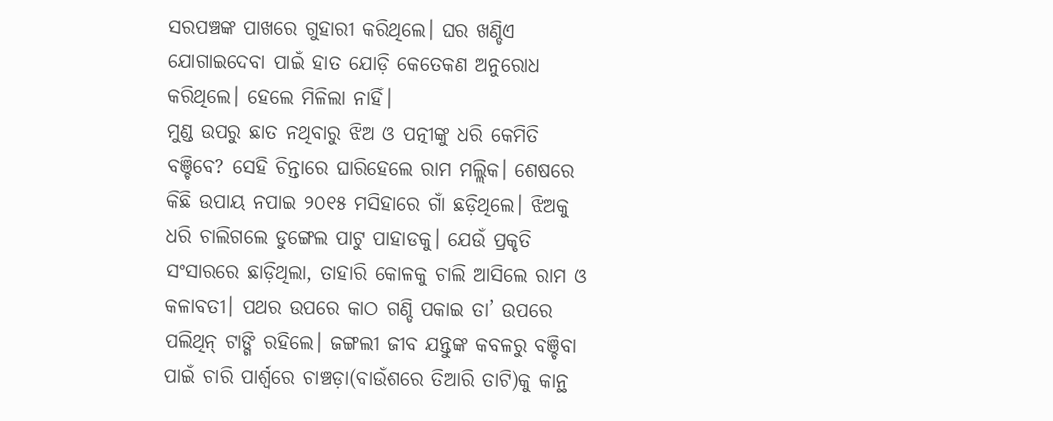ସରପଞ୍ଚଙ୍କ ପାଖରେ ଗୁହାରୀ କରିଥିଲେ। ଘର ଖଣ୍ଡିଏ ଯୋଗାଇଦେବା ପାଇଁ ହାତ ଯୋଡ଼ି କେତେକଣ ଅନୁରୋଧ କରିଥିଲେ। ହେଲେ ମିଳିଲା ନାହିଁ।
ମୁଣ୍ଡ ଉପରୁ ଛାତ ନଥିବାରୁ ଝିଅ ଓ ପତ୍ନୀଙ୍କୁ ଧରି କେମିତି ବଞ୍ଚିବେ? ସେହି ଚିନ୍ତାରେ ଘାରିହେଲେ ରାମ ମଲ୍ଲିକ। ଶେଷରେ କିଛି ଉପାୟ ନପାଇ ୨୦୧୫ ମସିହାରେ ଗାଁ ଛଡ଼ିଥିଲେ। ଝିଅକୁ ଧରି ଚାଲିଗଲେ ଡୁଙ୍ଗେଲ ପାଟୁ ପାହାଡକୁ। ଯେଉଁ ପ୍ରକୃତି ସଂସାରରେ ଛାଡ଼ିଥିଲା, ତାହାରି କୋଳକୁ ଚାଲି ଆସିଲେ ରାମ ଓ କଳାବତୀ। ପଥର ଉପରେ କାଠ ଗଣ୍ଡି ପକାଇ ତା’ ଉପରେ ପଲିଥିନ୍ ଟାଙ୍ଗି ରହିଲେ। ଜଙ୍ଗଲୀ ଜୀବ ଯନ୍ତୁଙ୍କ କବଳରୁ ବଞ୍ଚିବା ପାଇଁ ଚାରି ପାର୍ଶ୍ୱରେ ଚାଞ୍ଚଡ଼ା(ବାଉଁଶରେ ତିଆରି ତାଟି)କୁ କାନ୍ଥ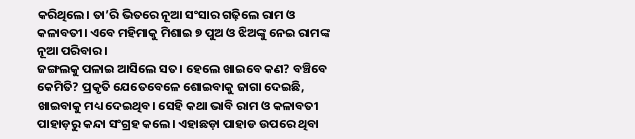କରିଥିଲେ। ତା’ରି ଭିତରେ ନୂଆ ସଂସାର ଗଢ଼ିଲେ ରାମ ଓ କଳାବତୀ। ଏବେ ମହିମାକୁ ମିଶାଇ ୭ ପୁଅ ଓ ଝିଅଙ୍କୁ ନେଇ ରାମଙ୍କ ନୂଆ ପରିବାର।
ଜଙ୍ଗଲକୁ ପଳାଇ ଆସିଲେ ସତ। ହେଲେ ଖାଇବେ କଣ? ବଞ୍ଚିବେ କେମିତି? ପ୍ରକୃତି ଯେତେବେଳେ ଶୋଇବାକୁ ଜାଗା ଦେଇଛି, ଖାଇବାକୁ ମଧ୍ୟ ଦେଇଥିବ। ସେହି କଥା ଭାବି ରାମ ଓ କଳାବତୀ ପାହାଡ଼ରୁ କନ୍ଦା ସଂଗ୍ରହ କଲେ। ଏହାଛଡ଼ା ପାହାଡ ଉପରେ ଥିବା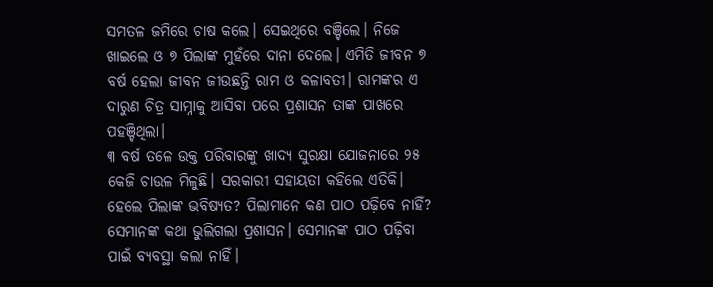ସମତଳ ଜମିରେ ଚାଷ କଲେ। ସେଇଥିରେ ବଞ୍ଚିଲେ। ନିଜେ ଖାଇଲେ ଓ ୭ ପିଲାଙ୍କ ମୁହଁରେ ଦାନା ଦେଲେ। ଏମିତି ଜୀବନ ୭ ବର୍ଷ ହେଲା ଜୀବନ ଜୀଉଛନ୍ତି ରାମ ଓ କଳାବତୀ। ରାମଙ୍କର ଏ ଦାରୁଣ ଚିତ୍ର ସାମ୍ନାକୁ ଆସିବା ପରେ ପ୍ରଶାସନ ତାଙ୍କ ପାଖରେ ପହଞ୍ଚିଥିଲା।
୩ ବର୍ଷ ତଳେ ଉକ୍ତ ପରିବାରଙ୍କୁ ଖାଦ୍ୟ ସୁରକ୍ଷା ଯୋଜନାରେ ୨୫ କେଜି ଚାଉଳ ମିଳୁଛି। ସରକାରୀ ସହାୟତା କହିଲେ ଏତିକି। ହେଲେ ପିଲାଙ୍କ ଭବିଷ୍ୟତ? ପିଲାମାନେ କଣ ପାଠ ପଢ଼ିବେ ନାହିଁ? ସେମାନଙ୍କ କଥା ଭୁଲିଗଲା ପ୍ରଶାସନ। ସେମାନଙ୍କ ପାଠ ପଢ଼ିବା ପାଇଁ ବ୍ୟବସ୍ଥା କଲା ନାହିଁ।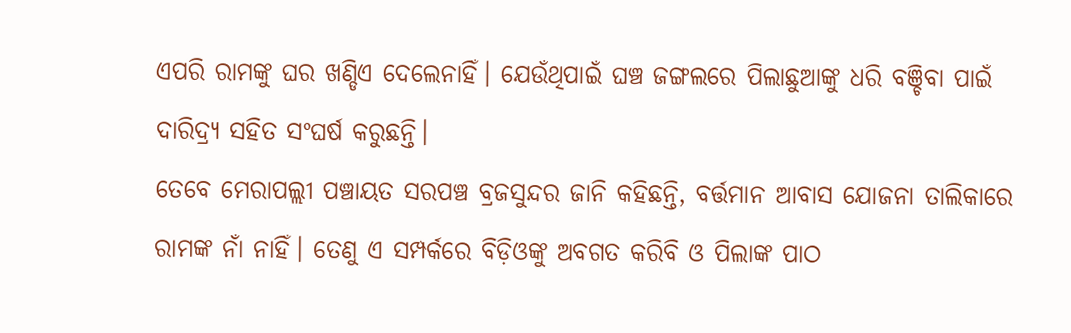ଏପରି ରାମଙ୍କୁ ଘର ଖଣ୍ଡିଏ ଦେଲେନାହିଁ। ଯେଉଁଥିପାଇଁ ଘଞ୍ଚ ଜଙ୍ଗଲରେ ପିଲାଛୁଆଙ୍କୁ ଧରି ବଞ୍ଚିବା ପାଇଁ ଦାରିଦ୍ର୍ୟ ସହିତ ସଂଘର୍ଷ କରୁଛନ୍ତି।
ତେବେ ମେରାପଲ୍ଲୀ ପଞ୍ଚାୟତ ସରପଞ୍ଚ ବ୍ରଜସୁନ୍ଦର ଜାନି କହିଛନ୍ତି, ବର୍ତ୍ତମାନ ଆବାସ ଯୋଜନା ତାଲିକାରେ ରାମଙ୍କ ନାଁ ନାହିଁ। ତେଣୁ ଏ ସମ୍ପର୍କରେ ବିଡ଼ିଓଙ୍କୁ ଅବଗତ କରିବି ଓ ପିଲାଙ୍କ ପାଠ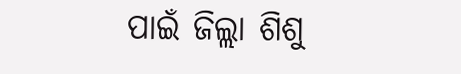ପାଇଁ ଜିଲ୍ଲା ଶିଶୁ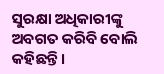ସୁରକ୍ଷା ଅଧିକାରୀଙ୍କୁ ଅବଗତ କରିବି ବୋଲି କହିଛନ୍ତି।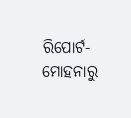ରିପୋର୍ଟ- ମୋହନାରୁ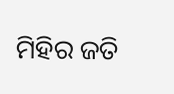ମିହିର ଜତି